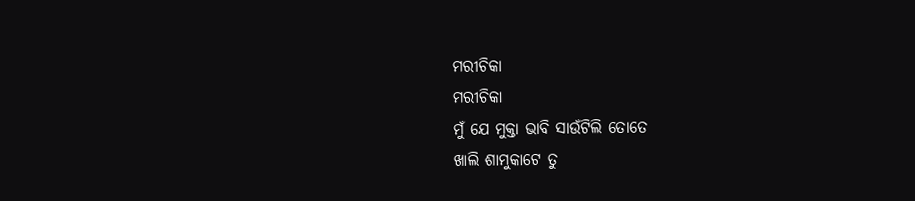ମରୀଚିକା
ମରୀଚିକା
ମୁଁ ଯେ ମୁକ୍ତା ଭାବି ସାଉଁଟିଲି ତୋତେ
ଖାଲି ଶାମୁକାଟେ ତୁ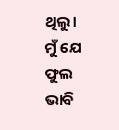ଥିଲୁ।
ମୁଁ ଯେ ଫୁଲ ଭାବି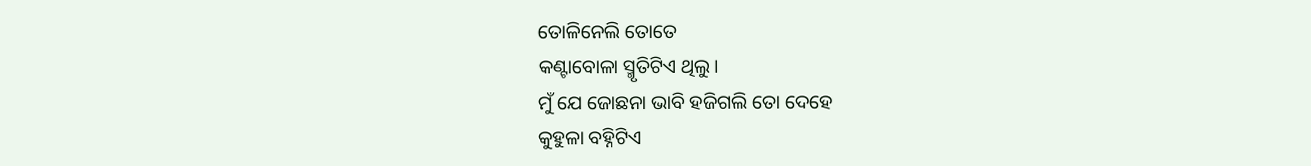ତୋଳିନେଲି ତୋତେ
କଣ୍ଟାବୋଳା ସ୍ମୃତିଟିଏ ଥିଲୁ।
ମୁଁ ଯେ ଜୋଛନା ଭାବି ହଜିଗଲି ତୋ ଦେହେ
କୁହୁଳା ବହ୍ନିଟିଏ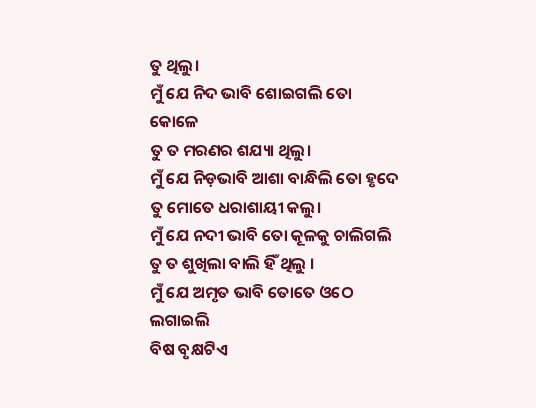ତୁ ଥିଲୁ।
ମୁଁ ଯେ ନିଦ ଭାବି ଶୋଇଗଲି ତୋ କୋଳେ
ତୁ ତ ମରଣର ଶଯ୍ୟା ଥିଲୁ।
ମୁଁ ଯେ ନିଡ଼ଭାବି ଆଶା ବାନ୍ଧିଲି ତୋ ହୃଦେ
ତୁ ମୋତେ ଧରାଶାୟୀ କଲୁ।
ମୁଁ ଯେ ନଦୀ ଭାବି ତୋ କୂଳକୁ ଚାଲିଗଲି
ତୁ ତ ଶୁଖିଲା ବାଲି ହିଁ ଥିଲୁ ।
ମୁଁ ଯେ ଅମୃତ ଭାବି ତୋତେ ଓଠେ ଲଗାଇଲି
ବିଷ ବୃକ୍ଷଟିଏ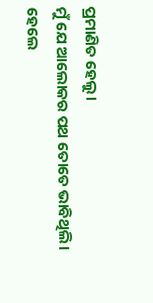ପ୍ରମାଣିତ ହେଲୁ।
ମୁଁ ଯେ ଆଲୋକର ପଥ ତୋତେ ଭାବିଥିଲି।
ହେଲେ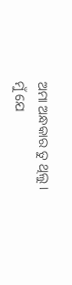ଅମା ଅନ୍ଧକାର ତୁ ଥିଲୁ।
ମୁଁ ଯେ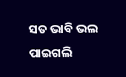ସତ ଭାବି ଭଲ ପାଇଗଲି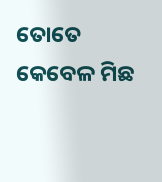ତୋତେ
କେବେଳ ମିଛ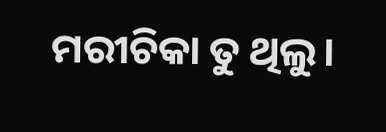ମରୀଚିକା ତୁ ଥିଲୁ।